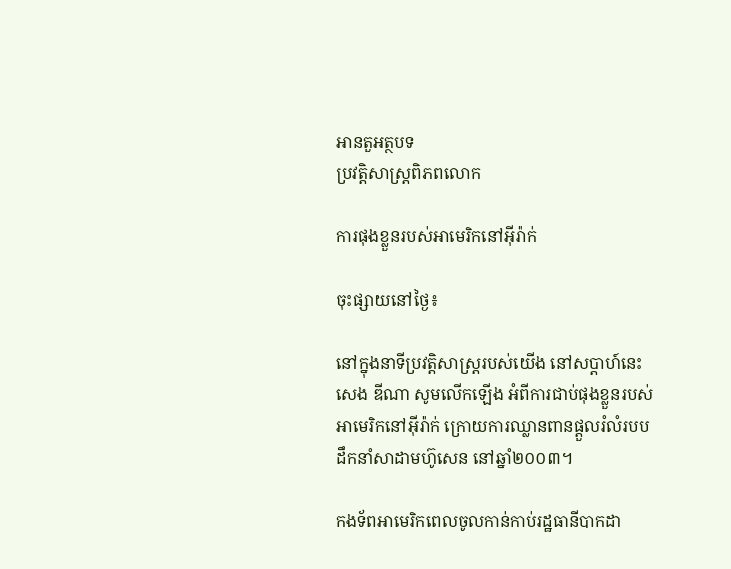អានតួអត្ថបទ
ប្រវត្តិសាស្រ្តពិភពលោក

ការផុងខ្លួនរបស់អាមេរិកនៅអ៊ីរ៉ាក់

ចុះផ្សាយនៅថ្ងៃ៖

នៅក្នុងនាទីប្រវត្តិសាស្រ្តរបស់យើង នៅសប្តាហ៍នេះ សេង ឌីណា សូមលើកឡើង អំពីការជាប់ផុងខ្លួនរបស់អាមេរិកនៅអ៊ីរ៉ាក់ ក្រោយការឈ្លានពានផ្តួលរំលំរបបដឹកនាំសាដាមហ៊ូសេន នៅឆ្នាំ២០០៣។

កងទ័ពអាមេរិកពេលចូលកាន់កាប់រដ្ឋធានីបាកដា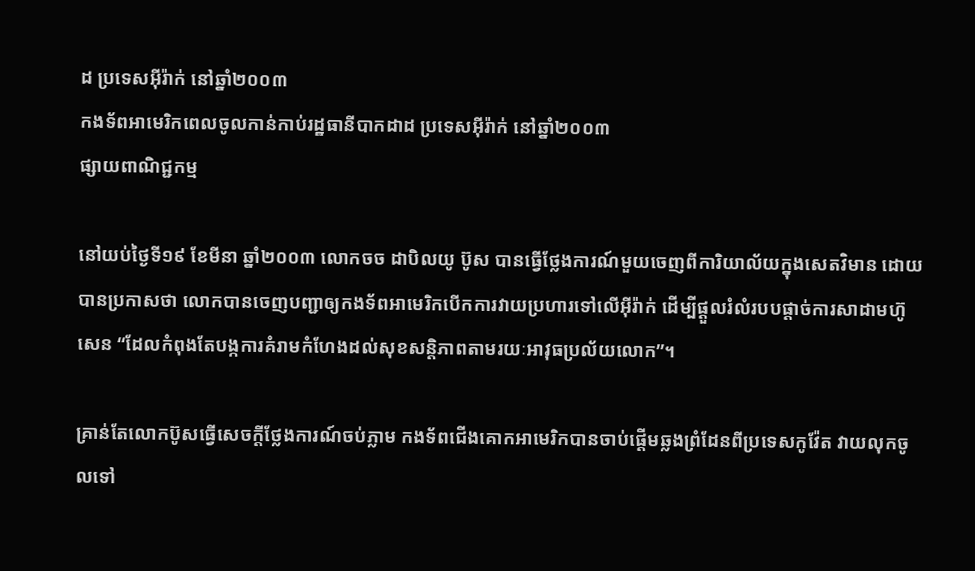ដ ប្រទេសអ៊ីរ៉ាក់ នៅឆ្នាំ២០០៣
កងទ័ពអាមេរិកពេលចូលកាន់កាប់រដ្ឋធានីបាកដាដ ប្រទេសអ៊ីរ៉ាក់ នៅឆ្នាំ២០០៣
ផ្សាយពាណិជ្ជកម្ម

នៅយប់ថ្ងៃទី១៩ ខែមីនា ឆ្នាំ២០០៣ លោកចច ដាបិលយូ ប៊ូស បានធ្វើថ្លែងការណ៍មួយចេញពីការិយាល័យក្នុងសេតវិមាន ដោយបានប្រកាសថា លោកបានចេញបញ្ជាឲ្យកងទ័ពអាមេរិកបើកការវាយប្រហារទៅលើអ៊ីរ៉ាក់ ដើម្បីផ្តួលរំលំរបបផ្តាច់ការសាដាមហ៊ូសេន “ដែលកំពុងតែបង្កការគំរាមកំហែងដល់សុខសន្តិភាពតាមរយៈអាវុធប្រល័យលោក”។

គ្រាន់តែលោកប៊ូសធ្វើសេចក្តីថ្លែងការណ៍ចប់ភ្លាម កងទ័ពជើងគោកអាមេរិកបានចាប់ផ្តើមឆ្លងព្រំដែនពីប្រទេសកូវ៉ែត វាយលុកចូលទៅ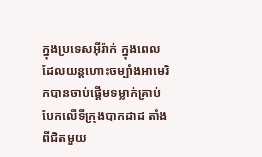ក្នុងប្រទេសអ៊ីរ៉ាក់ ក្នុងពេលដែលយន្តហោះចម្បាំងអាមេរិកបានចាប់ផ្តើមទម្លាក់គ្រាប់បែកលើទីក្រុងបាកដាដ តាំងពីជិតមួយ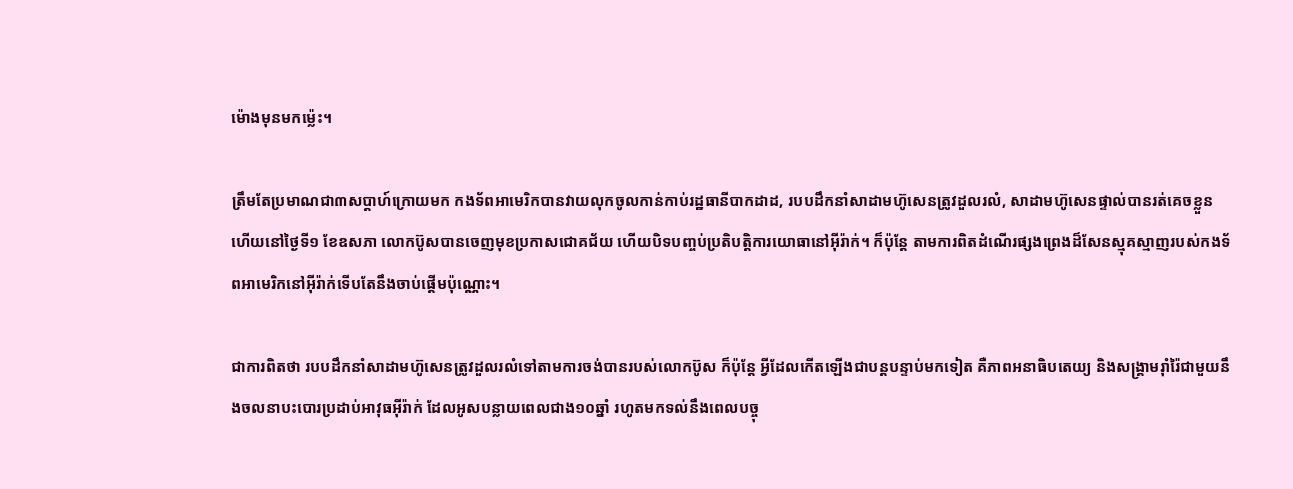ម៉ោងមុនមកម៉្លេះ។

ត្រឹមតែប្រមាណជា៣សប្តាហ៍ក្រោយមក កងទ័ពអាមេរិកបានវាយលុកចូលកាន់កាប់រដ្ឋធានីបាកដាដ, របបដឹកនាំសាដាមហ៊ូសេនត្រូវដួលរលំ, សាដាមហ៊ូសេនផ្ទាល់បានរត់គេចខ្លួន ហើយនៅថ្ងៃទី១ ខែឧសភា លោកប៊ូសបានចេញមុខប្រកាសជោគជ័យ ហើយបិទបញ្ចប់ប្រតិបត្តិការយោធានៅអ៊ីរ៉ាក់។ ក៏ប៉ុន្តែ តាមការពិតដំណើរផ្សងព្រេងដ៏សែនស្មុគស្មាញរបស់កងទ័ពអាមេរិកនៅអ៊ីរ៉ាក់ទើបតែនឹងចាប់ផ្តើមប៉ុណ្ណោះ។

ជាការពិតថា របបដឹកនាំសាដាមហ៊ូសេនត្រូវដួលរលំទៅតាមការចង់បានរបស់លោកប៊ូស ក៏ប៉ុន្តែ អ្វីដែលកើតឡើងជាបន្តបន្ទាប់មកទៀត គឺភាពអនាធិបតេយ្យ និងសង្រ្គាមរ៉ាំរ៉ៃជាមួយនឹងចលនាបះបោរប្រដាប់អាវុធអ៊ីរ៉ាក់ ដែលអូសបន្លាយពេលជាង១០ឆ្នាំ រហូតមកទល់នឹងពេលបច្ចុ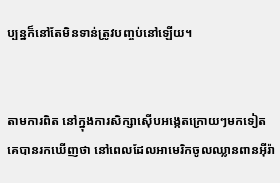ប្បន្នក៏នៅតែមិនទាន់ត្រូវបញ្ចប់នៅឡើយ។


តាមការពិត នៅក្នុងការសិក្សាស៊ើបអង្កេតក្រោយៗមកទៀត គេបានរកឃើញថា នៅពេលដែលអាមេរិកចូលឈ្លានពានអ៊ីរ៉ា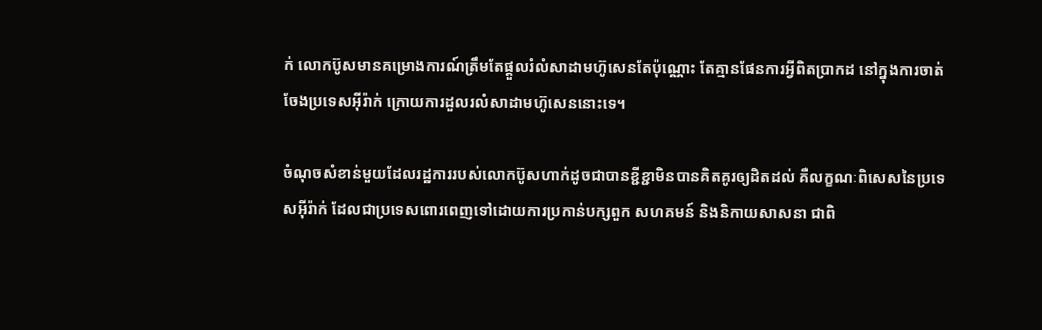ក់ លោកប៊ូសមានគម្រោងការណ៍ត្រឹមតែផ្តួលរំលំសាដាមហ៊ូសេនតែប៉ុណ្ណោះ តែគ្មានផែនការអ្វីពិតប្រាកដ នៅក្នុងការចាត់ចែងប្រទេសអ៊ីរ៉ាក់ ក្រោយការដួលរលំសាដាមហ៊ូសេននោះទេ។

ចំណុចសំខាន់មួយដែលរដ្ឋការរបស់លោកប៊ូសហាក់ដូចជាបានខ្ជីខ្ជាមិនបានគិតគូរឲ្យដិតដល់ គឺលក្ខណៈពិសេសនៃប្រទេសអ៊ីរ៉ាក់ ដែលជាប្រទេសពោរពេញទៅដោយការប្រកាន់បក្សពួក សហគមន៍ និងនិកាយសាសនា ជាពិ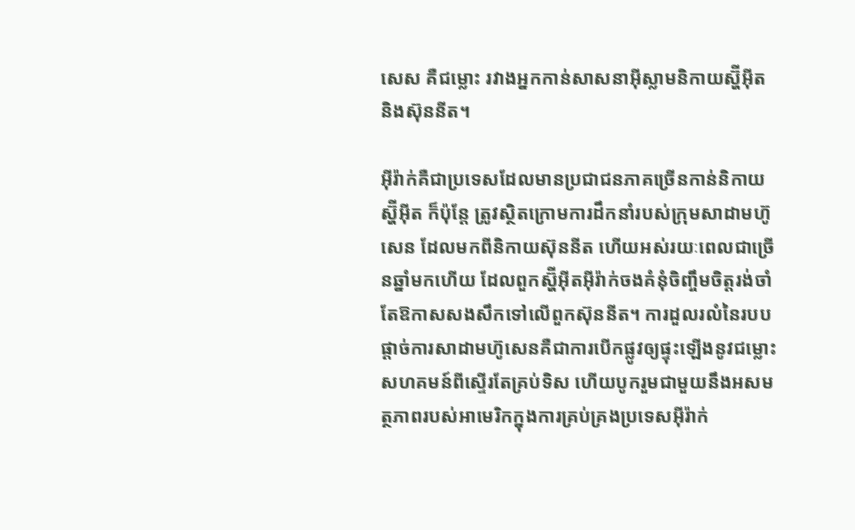សេស គឺជម្លោះ រវាងអ្នកកាន់សាសនាអ៊ីស្លាមនិកាយស្ហ៊ីអ៊ីត និងស៊ុននីត។

អ៊ីរ៉ាក់គឺជាប្រទេសដែលមានប្រជាជនភាគច្រើនកាន់និកាយស្ហ៊ីអ៊ីត ក៏ប៉ុន្តែ ត្រូវស្ថិតក្រោមការដឹកនាំរបស់ក្រុមសាដាមហ៊ូសេន ដែលមកពីនិកាយស៊ុននីត ហើយអស់រយៈពេលជាច្រើនឆ្នាំមកហើយ ដែលពួកស្ហ៊ីអ៊ីតអ៊ីរ៉ាក់ចងគំនុំចិញ្ចឹមចិត្តរង់ចាំតែឱកាសសងសឹកទៅលើពួកស៊ុននីត។ ការដួលរលំនៃរបបផ្តាច់ការសាដាមហ៊ូសេនគឺជាការបើកផ្លូវឲ្យផ្ទុះឡើងនូវជម្លោះសហគមន៍ពីស្ទើរតែគ្រប់ទិស ហើយបូករួមជាមួយនឹងអសមត្ថភាពរបស់អាមេរិកក្នុងការគ្រប់គ្រងប្រទេសអ៊ីរ៉ាក់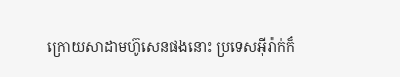ក្រោយសាដាមហ៊ូសេនផងនោះ ប្រទេសអ៊ីរ៉ាក់ក៏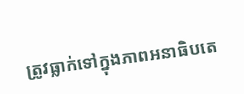ត្រូវធ្លាក់ទៅក្នុងភាពអនាធិបតេ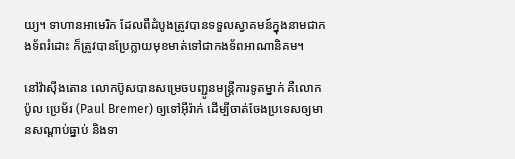យ្យ។ ទាហានអាមេរិក ដែលពីដំបូងត្រូវបានទទួលស្វាគមន៍ក្នុងនាមជាកងទ័ពរំដោះ ក៏ត្រូវបានប្រែក្លាយមុខមាត់ទៅជាកងទ័ពអាណានិគម។

នៅវ៉ាស៊ីងតោន លោកប៊ូសបានសម្រេចបញ្ជូនមន្រ្តីការទូតម្នាក់ គឺលោក ប៉ូល ប្រេម័រ (Paul Bremer) ឲ្យទៅអ៊ីរ៉ាក់ ដើម្បីចាត់ចែងប្រទេសឲ្យមានសណ្តាប់ធ្នាប់ និងទា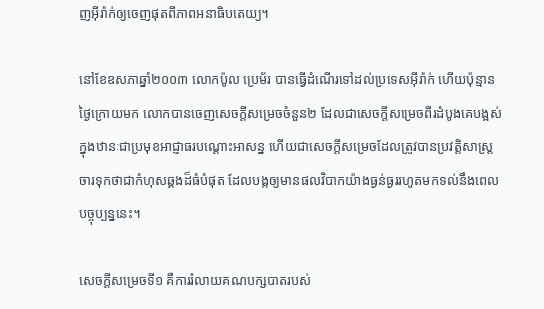ញអ៊ីរ៉ាក់ឲ្យចេញផុតពីភាពអនាធិបតេយ្យ។

នៅខែឧសភាឆ្នាំ២០០៣ លោកប៉ូល ប្រេម័រ បានធ្វើដំណើរទៅដល់ប្រទេសអ៊ីរ៉ាក់ ហើយប៉ុន្មានថ្ងៃក្រោយមក លោកបានចេញសេចក្តីសម្រេចចំនួន២ ដែលជាសេចក្តីសម្រេចពីរដំបូងគេបង្អស់ក្នុងឋានៈជាប្រមុខអាជ្ញាធរបណ្តោះអាសន្ន ហើយជាសេចក្តីសម្រេចដែលត្រូវបានប្រវត្តិសាស្រ្តចារទុកថាជាកំហុសឆ្គងដ៏ធំបំផុត ដែលបង្កឲ្យមានផលវិបាកយ៉ាងធ្ងន់ធ្ងររហូតមកទល់នឹងពេលបច្ចុប្បន្ននេះ។

សេចក្តីសម្រេចទី១ គឺការរំលាយគណបក្សបាតរបស់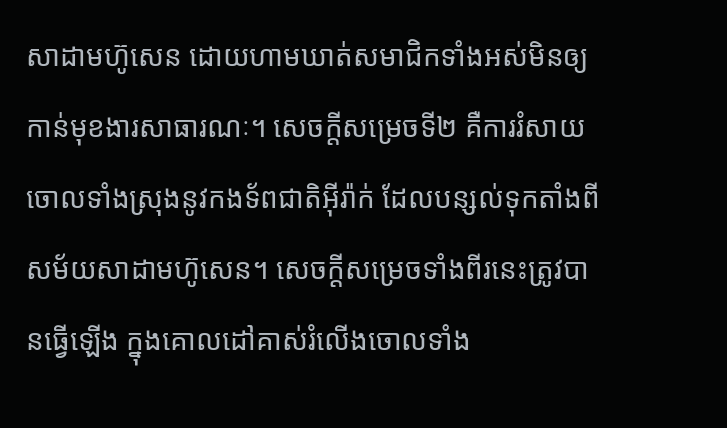សាដាមហ៊ូសេន ដោយហាមឃាត់សមាជិកទាំងអស់មិនឲ្យកាន់មុខងារសាធារណៈ។ សេចក្តីសម្រេចទី២ គឺការរំសាយចោលទាំងស្រុងនូវកងទ័ពជាតិអ៊ីរ៉ាក់ ដែលបន្សល់ទុកតាំងពីសម័យសាដាមហ៊ូសេន។ សេចក្តីសម្រេចទាំងពីរនេះត្រូវបានធ្វើឡើង ក្នុងគោលដៅគាស់រំលើងចោលទាំង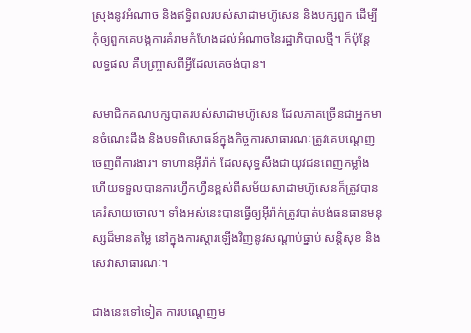ស្រុងនូវអំណាច និងឥទ្ធិពលរបស់សាដាមហ៊ូសេន និងបក្សពួក ដើម្បីកុំឲ្យពួកគេបង្កការគំរាមកំហែងដល់អំណាចនៃរដ្ឋាភិបាលថ្មី។ ក៏ប៉ុន្តែ លទ្ធផល គឺបញ្ច្រាសពីអ្វីដែលគេចង់បាន។

សមាជិកគណបក្សបាតរបស់សាដាមហ៊ូសេន ដែលភាគច្រើនជាអ្នកមានចំណេះដឹង និងបទពិសោធន៍ក្នុងកិច្ចការសាធារណៈត្រូវគេបណ្តេញចេញពីការងារ។ ទាហានអ៊ីរ៉ាក់ ដែលសុទ្ធសឹងជាយុវជនពេញកម្លាំង ហើយទទួលបានការហ្វឹកហ្វឺនខ្ពស់ពីសម័យសាដាមហ៊ូសេនក៏ត្រូវបានគេរំសាយចោល។ ទាំងអស់នេះបានធ្វើឲ្យអ៊ីរ៉ាក់ត្រូវបាត់បង់ធនធានមនុស្សដ៏មានតម្លៃ នៅក្នុងការស្តារឡើងវិញនូវសណ្តាប់ធ្នាប់ សន្តិសុខ និងសេវាសាធារណៈ។

ជាងនេះទៅទៀត ការបណ្តេញម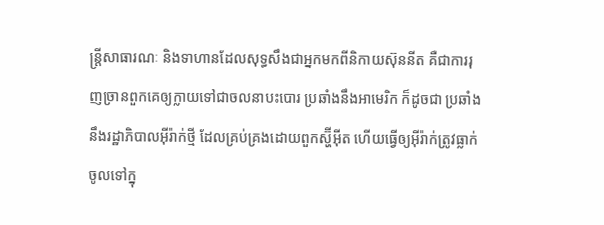ន្រ្តីសាធារណៈ និងទាហានដែលសុទ្ធសឹងជាអ្នកមកពីនិកាយស៊ុននីត គឺជាការរុញច្រានពួកគេឲ្យក្លាយទៅជាចលនាបះបោរ ប្រឆាំងនឹងអាមេរិក ក៏ដូចជា ប្រឆាំងនឹងរដ្ឋាភិបាលអ៊ីរ៉ាក់ថ្មី ដែលគ្រប់គ្រងដោយពួកស្ហ៊ីអ៊ីត ហើយធ្វើឲ្យអ៊ីរ៉ាក់ត្រូវធ្លាក់ចូលទៅក្នុ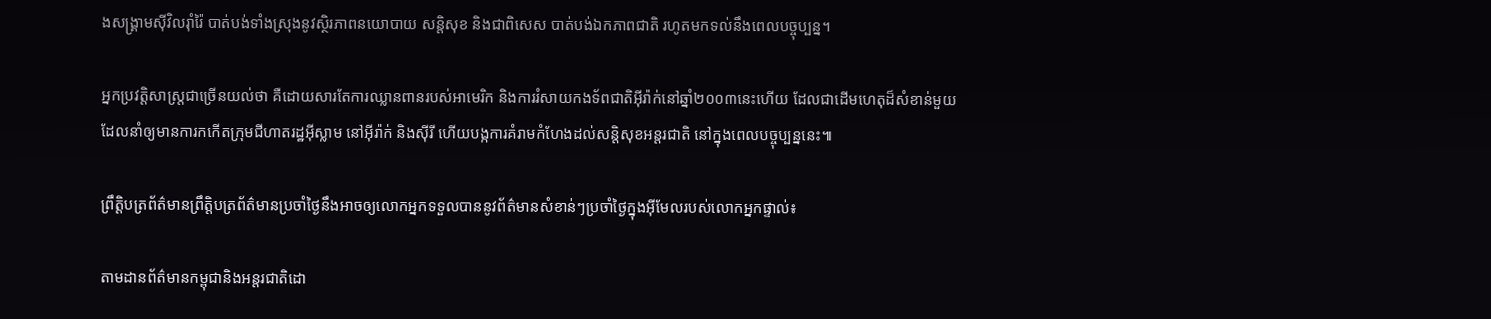ងសង្រ្គាមស៊ីវិលរ៉ាំរ៉ៃ បាត់បង់ទាំងស្រុងនូវស្ថិរភាពនយោបាយ សន្តិសុខ និងជាពិសេស បាត់បង់ឯកភាពជាតិ រហូតមកទល់នឹងពេលបច្ចុប្បន្ន។

អ្នកប្រវត្តិសាស្រ្តជាច្រើនយល់ថា គឺដោយសារតែការឈ្លានពានរបស់អាមេរិក និងការរំសាយកងទ័ពជាតិអ៊ីរ៉ាក់នៅឆ្នាំ២០០៣នេះហើយ ដែលជាដើមហេតុដ៏សំខាន់មួយ ដែលនាំឲ្យមានការកកើតក្រុមជីហាតរដ្ឋអ៊ីស្លាម នៅអ៊ីរ៉ាក់ និងស៊ីរី ហើយបង្កការគំរាមកំហែងដល់សន្តិសុខអន្តរជាតិ នៅក្នុងពេលបច្ចុប្បន្ននេះ៕

ព្រឹត្តិបត្រព័ត៌មានព្រឹត្តិបត្រព័ត៌មានប្រចាំថ្ងៃនឹងអាចឲ្យលោកអ្នកទទួលបាននូវព័ត៌មានសំខាន់ៗប្រចាំថ្ងៃក្នុងអ៊ីមែលរបស់លោកអ្នកផ្ទាល់៖

តាមដានព័ត៌មានកម្ពុជានិងអន្តរជាតិដោ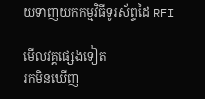យទាញយកកម្មវិធីទូរស័ព្ទដៃ RFI

មើលវគ្គផ្សេងទៀត
រកមិនឃើញ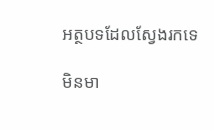អត្ថបទដែលស្វែងរកទេ

មិនមា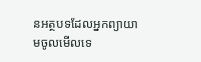នអត្ថបទដែលអ្នកព្យាយាមចូលមើលទេ